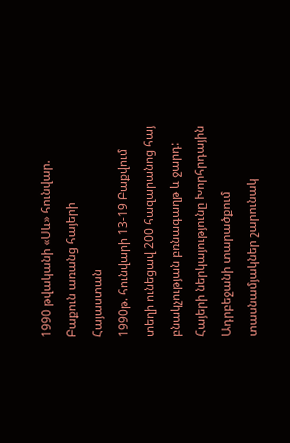1990 թվականի «Սև» հունվար. Բաքուն առանց հայերի
Հայաստան
1990թ. հունվարի 13-19 Բաքվում տեղի ունեցավ 200 հազարանոց հայ բնակչության բռնագաղթ և ջարդ: Հայերի ներկայությունը Խորհրդային Ադրբեջանի տարածքում տասնամյակներ շարունակ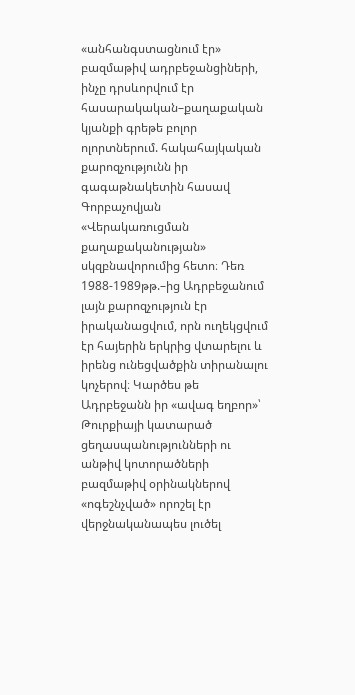«անհանգստացնում էր» բազմաթիվ ադրբեջանցիների, ինչը դրսևորվում էր հասարակական–քաղաքական կյանքի գրեթե բոլոր ոլորտներում. հակահայկական քարոզչությունն իր գագաթնակետին հասավ Գորբաչովյան «Վերակառուցման քաղաքականության» սկզբնավորումից հետո։ Դեռ 1988-1989թթ.–ից Ադրբեջանում լայն քարոզչություն էր իրականացվում, որն ուղեկցվում էր հայերին երկրից վտարելու և իրենց ունեցվածքին տիրանալու կոչերով։ Կարծես թե Ադրբեջանն իր «ավագ եղբոր»՝ Թուրքիայի կատարած ցեղասպանությունների ու անթիվ կոտորածների բազմաթիվ օրինակներով «ոգեշնչված» որոշել էր վերջնականապես լուծել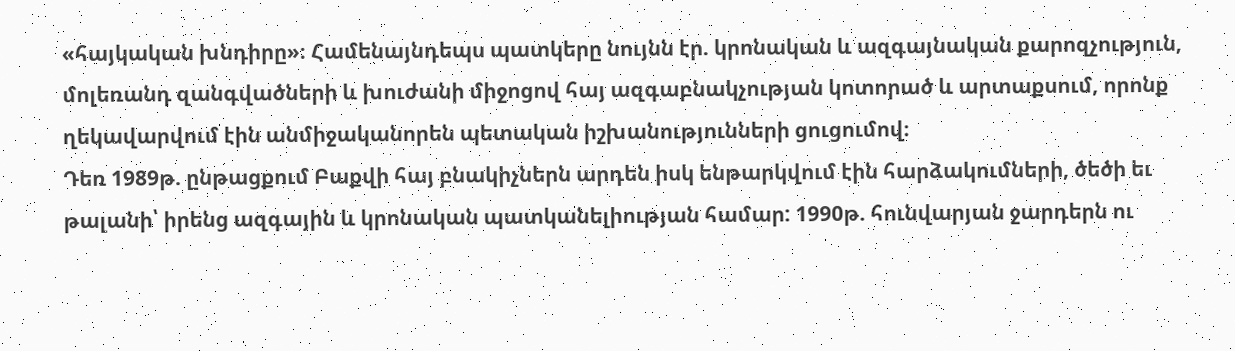«հայկական խնդիրը»։ Համենայնդեպս պատկերը նույնն էր. կրոնական և ազգայնական քարոզչություն, մոլեռանդ զանգվածների և խուժանի միջոցով հայ ազգաբնակչության կոտորած և արտաքսում, որոնք ղեկավարվում էին անմիջականորեն պետական իշխանությունների ցուցումով։
Դեռ 1989թ. ընթացքում Բաքվի հայ բնակիչներն արդեն իսկ ենթարկվում էին հարձակումների, ծեծի եւ թալանի՝ իրենց ազգային և կրոնական պատկանելիության համար: 1990թ. հունվարյան ջարդերն ու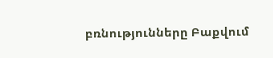բռնությունները Բաքվում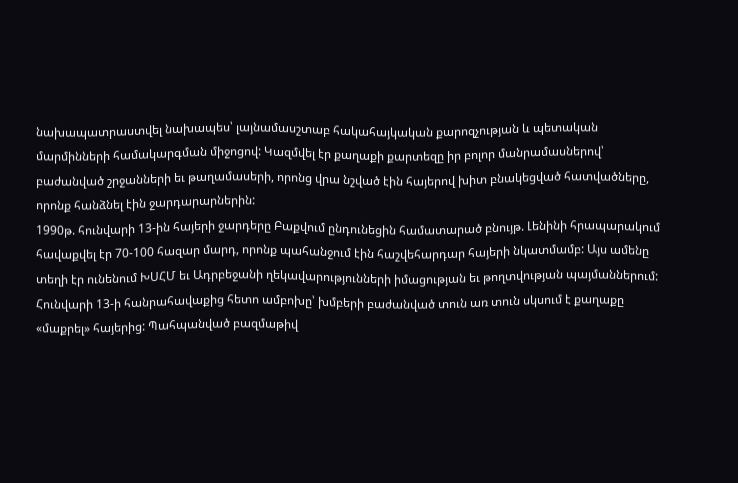նախապատրաստվել նախապես՝ լայնամասշտաբ հակահայկական քարոզչության և պետական մարմինների համակարգման միջոցով: Կազմվել էր քաղաքի քարտեզը իր բոլոր մանրամասներով՝ բաժանված շրջանների եւ թաղամասերի, որոնց վրա նշված էին հայերով խիտ բնակեցված հատվածները, որոնք հանձնել էին ջարդարարներին:
1990թ. հունվարի 13-ին հայերի ջարդերը Բաքվում ընդունեցին համատարած բնույթ. Լենինի հրապարակում հավաքվել էր 70-100 հազար մարդ, որոնք պահանջում էին հաշվեհարդար հայերի նկատմամբ: Այս ամենը տեղի էր ունենում ԽՍՀՄ եւ Ադրբեջանի ղեկավարությունների իմացության եւ թողտվության պայմաններում: Հունվարի 13-ի հանրահավաքից հետո ամբոխը՝ խմբերի բաժանված տուն առ տուն սկսում է քաղաքը «մաքրել» հայերից: Պահպանված բազմաթիվ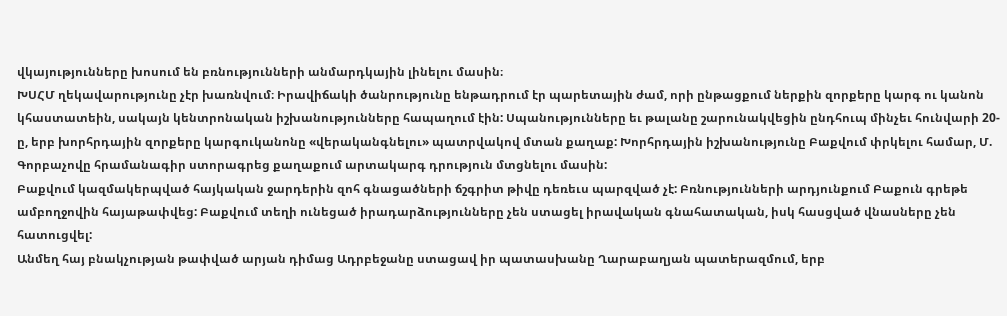վկայությունները խոսում են բռնությունների անմարդկային լինելու մասին։
ԽՍՀՄ ղեկավարությունը չէր խառնվում։ Իրավիճակի ծանրությունը ենթադրում էր պարետային ժամ, որի ընթացքում ներքին զորքերը կարգ ու կանոն կհաստատեին, սակայն կենտրոնական իշխանությունները հապաղում էին: Սպանությունները եւ թալանը շարունակվեցին ընդհուպ մինչեւ հունվարի 20-ը, երբ խորհրդային զորքերը կարգուկանոնը «վերականգնելու» պատրվակով մտան քաղաք: Խորհրդային իշխանությունը Բաքվում փրկելու համար, Մ. Գորբաչովը հրամանագիր ստորագրեց քաղաքում արտակարգ դրություն մտցնելու մասին:
Բաքվում կազմակերպված հայկական ջարդերին զոհ գնացածների ճշգրիտ թիվը դեռեւս պարզված չէ: Բռնությունների արդյունքում Բաքուն գրեթե ամբողջովին հայաթափվեց: Բաքվում տեղի ունեցած իրադարձությունները չեն ստացել իրավական գնահատական, իսկ հասցված վնասները չեն հատուցվել:
Անմեղ հայ բնակչության թափված արյան դիմաց Ադրբեջանը ստացավ իր պատասխանը Ղարաբաղյան պատերազմում, երբ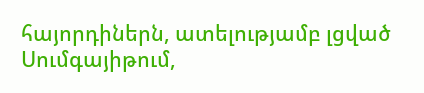հայորդիներն, ատելությամբ լցված Սումգայիթում,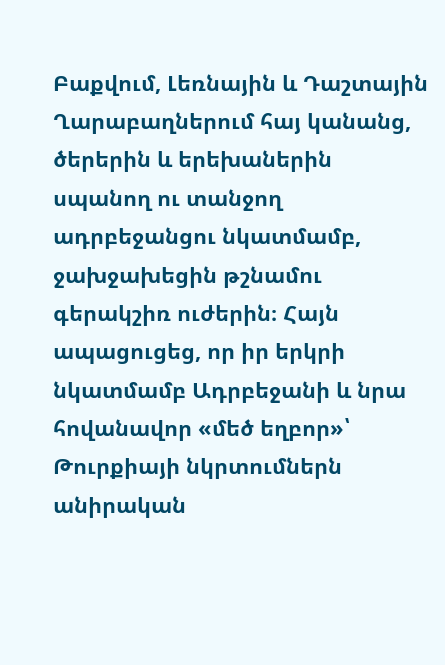Բաքվում, Լեռնային և Դաշտային Ղարաբաղներում հայ կանանց, ծերերին և երեխաներին սպանող ու տանջող ադրբեջանցու նկատմամբ, ջախջախեցին թշնամու գերակշիռ ուժերին։ Հայն ապացուցեց, որ իր երկրի նկատմամբ Ադրբեջանի և նրա հովանավոր «մեծ եղբոր»՝ Թուրքիայի նկրտումներն անիրական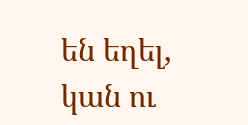են եղել, կան ու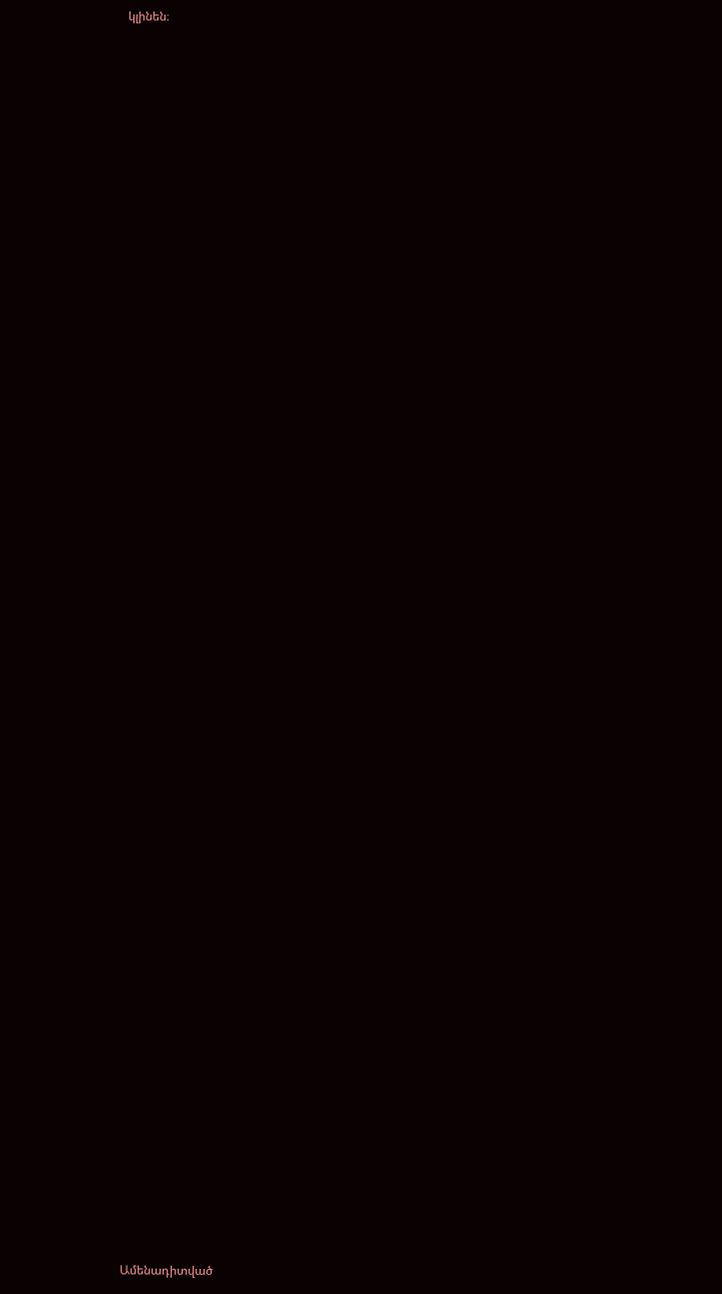կլինեն։


















































Ամենադիտված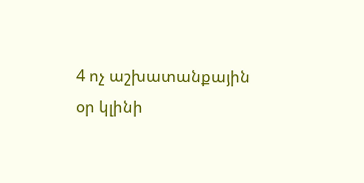4 ոչ աշխատանքային օր կլինի